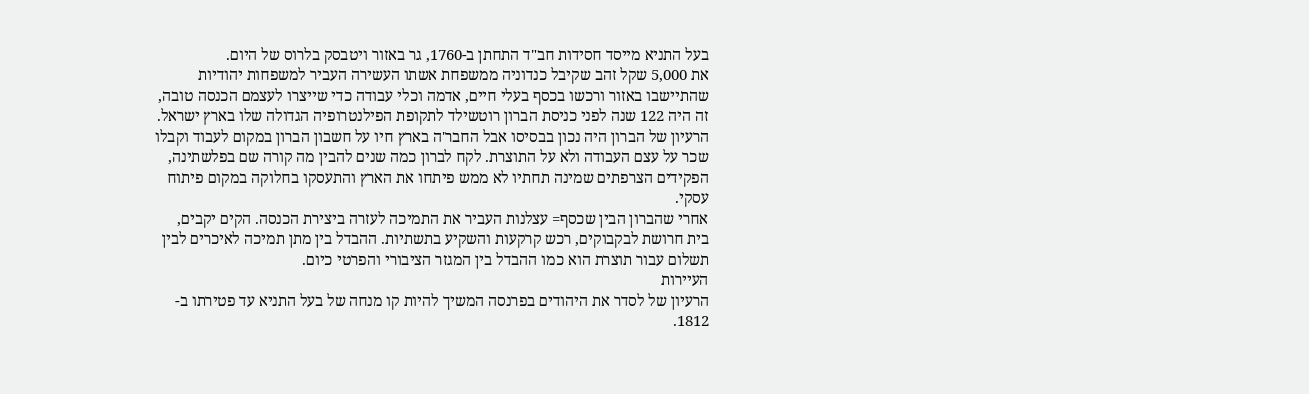בעל התניא מייסד חסידות חב"ד התחתן ב-1760, גר באזור ויטבסק בלרוס של היום.
את 5,000 שקל זהב שקיבל כנדוניה ממשפחת אשתו העשירה העביר למשפחות יהודיות שהתיישבו באזור ורכשו בכסף בעלי חיים, אדמה וכלי עבודה כדי שייצרו לעצמם הכנסה טובה, זה היה 122 שנה לפני כניסת הברון רוטשילד לתקופת הפילנטרופיה הגדולה שלו בארץ ישראל.
הרעיון של הברון היה נכון בבסיסו אבל החבר'ה בארץ חיו על חשבון הברון במקום לעבוד וקבלו שכר על עצם העבודה ולא על התוצרת. לקח לברון כמה שנים להבין מה קורה שם בפלשתינה, הפקידים הצרפתים שמינה תחתיו לא ממש פיתחו את הארץ והתעסקו בחלוקה במקום פיתוח עסקי.
אחרי שהברון הבין שכסף= עצלנות העביר את התמיכה לעזרה ביצירת הכנסה. הקים יקבים, בית חרושת לבקבוקים, רכש קרקעות והשקיע בתשתיות. ההבדל בין מתן תמיכה לאיכרים לבין תשלום עבור תוצרת הוא כמו ההבדל בין המגזר הציבורי והפרטי כיום.
העיירות
הרעיון של לסדר את היהודים בפרנסה המשיך להיות קו מנחה של בעל התניא עד פטירתו ב- 1812.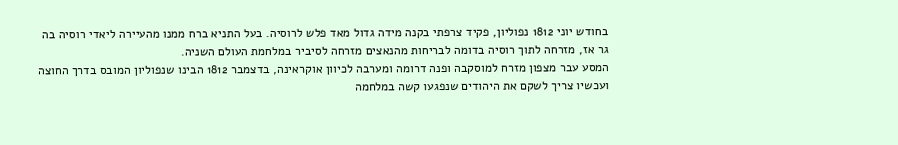בחודש יוני 1812 נפוליון, פקיד צרפתי בקנה מידה גדול מאד פלש לרוסיה. בעל התניא ברח ממנו מהעיירה ליאדי רוסיה בה גר אז, מזרחה לתוך רוסיה בדומה לבריחות מהנאצים מזרחה לסיביר במלחמת העולם השניה.
המסע עבר מצפון מזרח למוסקבה ופנה דרומה ומערבה לכיוון אוקראינה, בדצמבר 1812 הבינו שנפוליון המובס בדרך החוצה ועכשיו צריך לשקם את היהודים שנפגעו קשה במלחמה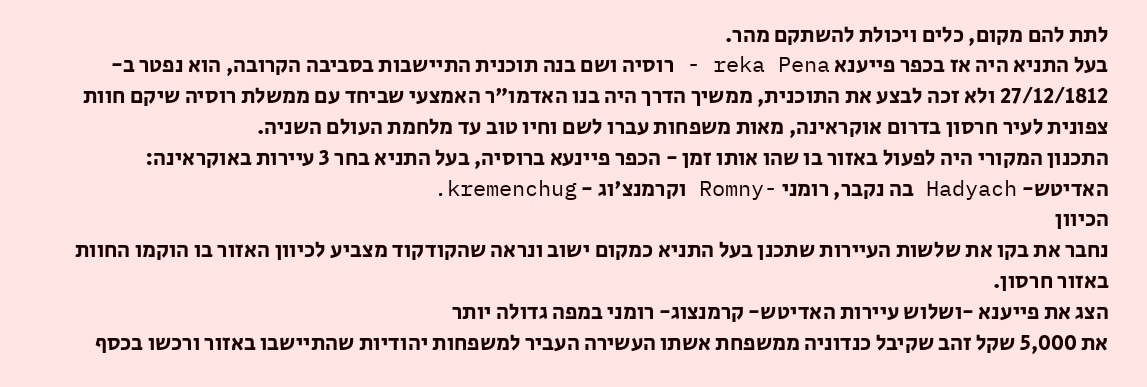לתת להם מקום, כלים ויכולת להשתקם מהר.
בעל התניא היה אז בכפר פייענא reka Pena - רוסיה ושם בנה תוכנית התיישבות בסביבה הקרובה, הוא נפטר ב- 27/12/1812 ולא זכה לבצע את התוכנית, ממשיך הדרך היה בנו האדמו"ר האמצעי שביחד עם ממשלת רוסיה שיקם חוות צפונית לעיר חרסון בדרום אוקראינה, מאות משפחות עברו לשם וחיו טוב עד מלחמת העולם השניה.
התכנון המקורי היה לפעול באזור בו שהו אותו זמן - הכפר פיינעא ברוסיה, בעל התניא בחר 3 עיירות באוקראינה: האדיטש- Hadyach בה נקבר, רומני -Romny וקרמנצ'וג - kremenchug.
הכיוון
נחבר את בקו את שלשות העיירות שתכנן בעל התניא כמקום ישוב ונראה שהקודקוד מצביע לכיוון האזור בו הוקמו החוות באזור חרסון.
הצג את פייענא -ושלוש עיירות האדיטש- קרמנצוג- רומני במפה גדולה יותר
את 5,000 שקל זהב שקיבל כנדוניה ממשפחת אשתו העשירה העביר למשפחות יהודיות שהתיישבו באזור ורכשו בכסף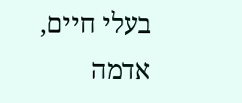בעלי חיים, אדמה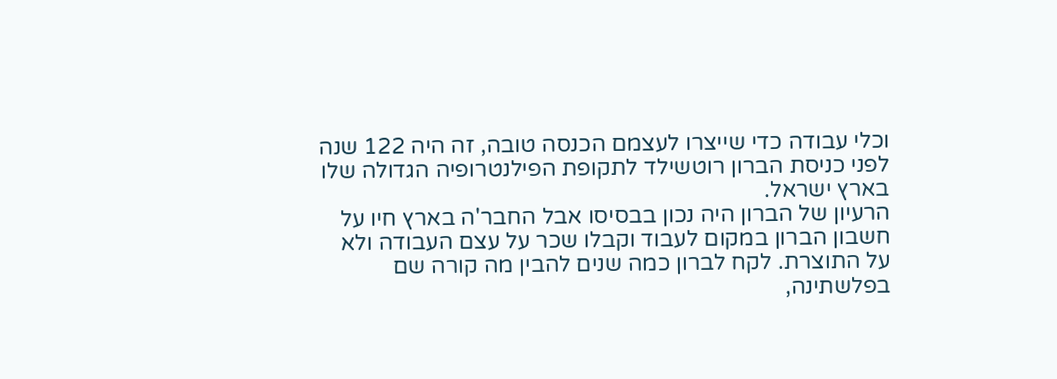וכלי עבודה כדי שייצרו לעצמם הכנסה טובה, זה היה 122 שנה לפני כניסת הברון רוטשילד לתקופת הפילנטרופיה הגדולה שלו בארץ ישראל.
הרעיון של הברון היה נכון בבסיסו אבל החבר'ה בארץ חיו על חשבון הברון במקום לעבוד וקבלו שכר על עצם העבודה ולא על התוצרת. לקח לברון כמה שנים להבין מה קורה שם בפלשתינה,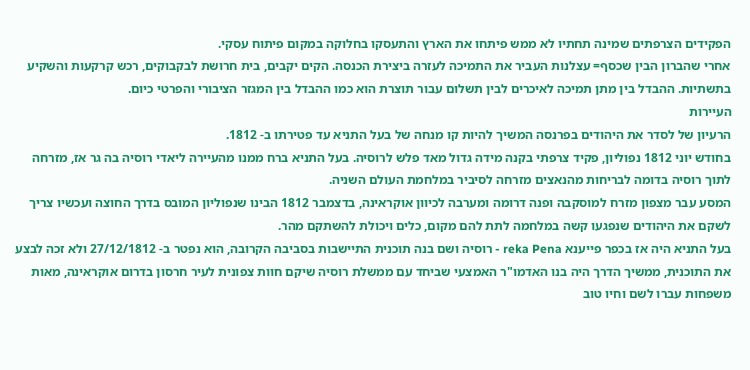הפקידים הצרפתים שמינה תחתיו לא ממש פיתחו את הארץ והתעסקו בחלוקה במקום פיתוח עסקי.
אחרי שהברון הבין שכסף= עצלנות העביר את התמיכה לעזרה ביצירת הכנסה. הקים יקבים, בית חרושת לבקבוקים, רכש קרקעות והשקיע בתשתיות. ההבדל בין מתן תמיכה לאיכרים לבין תשלום עבור תוצרת הוא כמו ההבדל בין המגזר הציבורי והפרטי כיום.
העיירות
הרעיון של לסדר את היהודים בפרנסה המשיך להיות קו מנחה של בעל התניא עד פטירתו ב- 1812.
בחודש יוני 1812 נפוליון, פקיד צרפתי בקנה מידה גדול מאד פלש לרוסיה. בעל התניא ברח ממנו מהעיירה ליאדי רוסיה בה גר אז, מזרחה לתוך רוסיה בדומה לבריחות מהנאצים מזרחה לסיביר במלחמת העולם השניה.
המסע עבר מצפון מזרח למוסקבה ופנה דרומה ומערבה לכיוון אוקראינה, בדצמבר 1812 הבינו שנפוליון המובס בדרך החוצה ועכשיו צריך לשקם את היהודים שנפגעו קשה במלחמה לתת להם מקום, כלים ויכולת להשתקם מהר.
בעל התניא היה אז בכפר פייענא reka Pena - רוסיה ושם בנה תוכנית התיישבות בסביבה הקרובה, הוא נפטר ב- 27/12/1812 ולא זכה לבצע את התוכנית, ממשיך הדרך היה בנו האדמו"ר האמצעי שביחד עם ממשלת רוסיה שיקם חוות צפונית לעיר חרסון בדרום אוקראינה, מאות משפחות עברו לשם וחיו טוב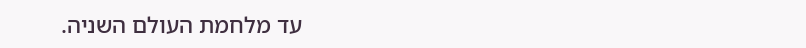עד מלחמת העולם השניה.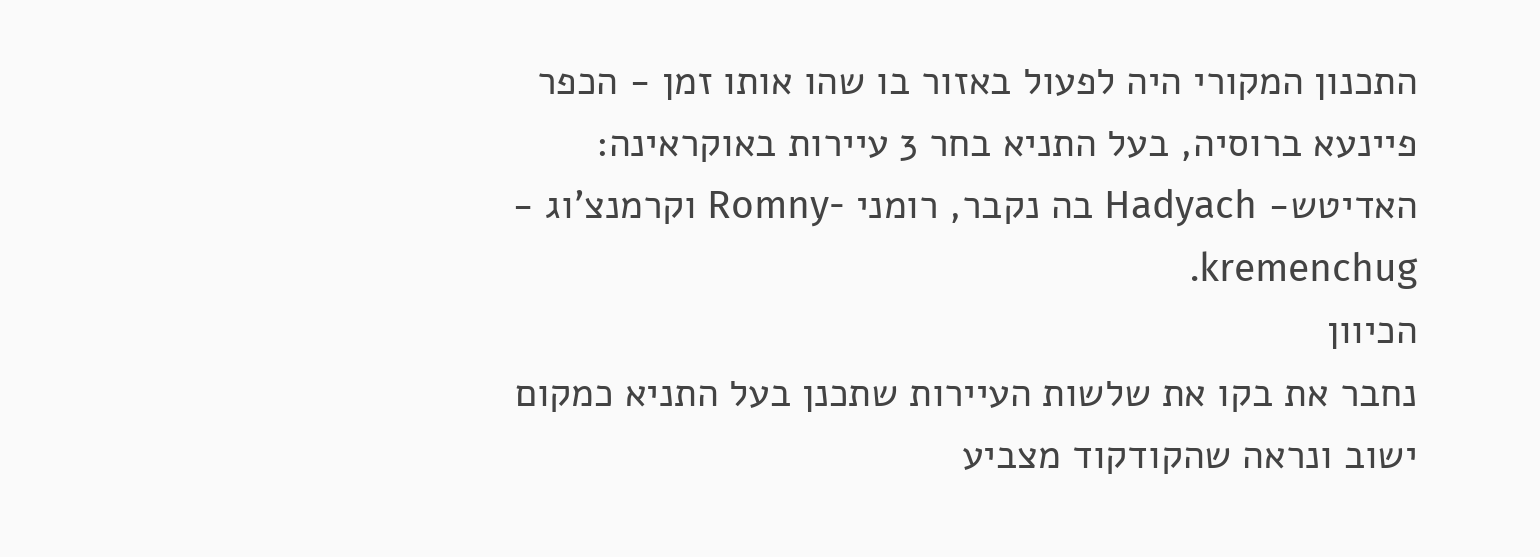התכנון המקורי היה לפעול באזור בו שהו אותו זמן - הכפר פיינעא ברוסיה, בעל התניא בחר 3 עיירות באוקראינה: האדיטש- Hadyach בה נקבר, רומני -Romny וקרמנצ'וג - kremenchug.
הכיוון
נחבר את בקו את שלשות העיירות שתכנן בעל התניא כמקום ישוב ונראה שהקודקוד מצביע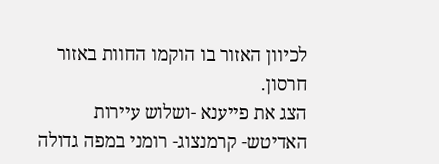לכיוון האזור בו הוקמו החוות באזור חרסון.
הצג את פייענא -ושלוש עיירות האדיטש- קרמנצוג- רומני במפה גדולה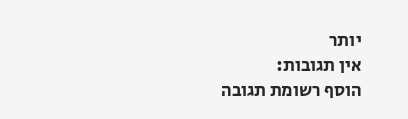יותר
אין תגובות:
הוסף רשומת תגובה